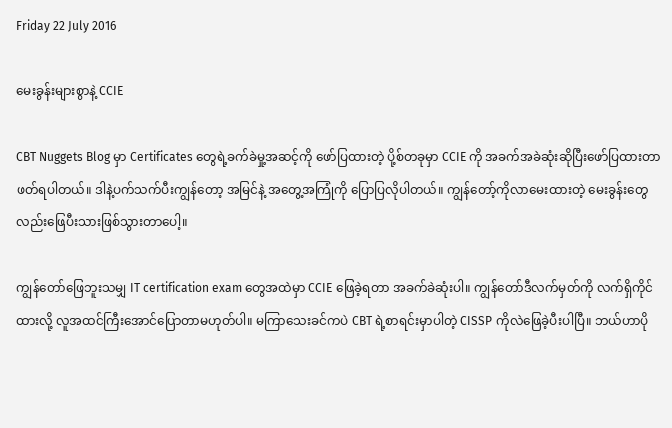Friday 22 July 2016

မေးခွန်းများစွာနဲ့ CCIE

CBT Nuggets Blog မှာ Certificates တွေရဲ့ခက်ခဲမှု့အဆင့်ကို ဖော်ပြထားတဲ့ ပို့စ်တခုမှာ CCIE ကို အခက်အခဲဆုံးဆိုပြီးဖော်ပြထားတာ ဖတ်ရပါတယ်။ ဒါနဲ့ပက်သက်ပီးကျွန်တော့ အမြင်နဲ့ အတွေ့အကြုံကို ပြောပြလိုပါတယ်။ ကျွန်တော့်ကိုလာမေးထားတဲ့ မေးခွန်းတွေလည်းဖြေပီးသားဖြစ်သွားတာပေါ့။

ကျွန်တော်ဖြေဘူးသမျှ IT certification exam တွေအထဲမှာ CCIE ဖြေခဲ့ရတာ အခက်ခဲဆုံးပါ။ ကျွန်တော်ဒီလက်မှတ်ကို လက်ရှိကိုင်ထားလို့ လူအထင်ကြီးအောင်ပြောတာမဟုတ်ပါ။ မကြာသေးခင်ကပဲ CBT ရဲ့စာရင်းမှာပါတဲ့ CISSP ကိုလဲဖြေခဲ့ပီးပါပြီ။ ဘယ်ဟာပို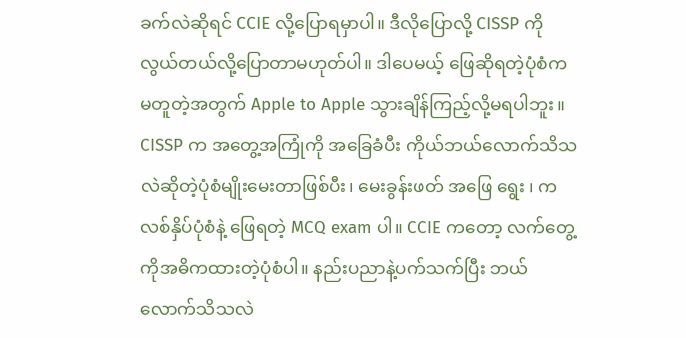ခက်လဲဆိုရင် CCIE လို့ပြောရမှာပါ။ ဒီလိုပြောလို့ CISSP ကိုလွယ်တယ်လို့ပြောတာမဟုတ်ပါ။ ဒါပေမယ့် ဖြေဆိုရတဲ့ပုံစံက မတူတဲ့အတွက် Apple to Apple သွားချိန်ကြည့်လို့မရပါဘူး။ CISSP က အတွေ့အကြုံကို အခြေခံပီး ကိုယ်ဘယ်လောက်သိသလဲဆိုတဲ့ပုံစံမျိုးမေးတာဖြစ်ပီး၊ မေးခွန်းဖတ် အဖြေ ရွေး ၊ ကလစ်နှိပ်ပုံစံနဲ့ ဖြေရတဲ့ MCQ exam ပါ။ CCIE ကတော့ လက်တွေ့ကိုအဓိကထားတဲ့ပုံစံပါ။ နည်းပညာနဲ့ပက်သက်ပြီး ဘယ်လောက်သိသလဲ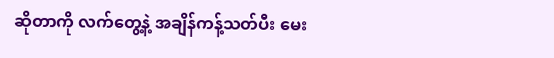ဆိုတာကို လက်တွေ့နဲ့ အချိန်ကန့်သတ်ပီး မေး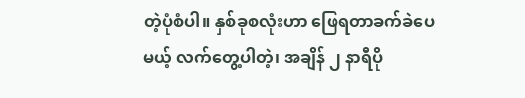တဲ့ပုံစံပါ။ နှစ်ခုစလုံးဟာ ဖြေရတာခက်ခဲပေမယ့် လက်တွေ့ပါတဲ့၊ အချိန် ၂ နာရီပို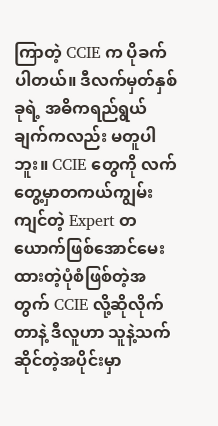ကြာတဲ့ CCIE က ပိုခက်ပါတယ်။ ဒီလက်မှတ်နှစ်ခုရဲ့ အဓိကရည်ရွယ်ချက်ကလည်း မတူပါဘူး။ CCIE တွေကို လက်တွေ့မှာတကယ်ကျွမ်းကျင်တဲ့ Expert တယောက်ဖြစ်အောင်မေးထားတဲ့ပုံစံဖြစ်တဲ့အတွက် CCIE လို့ဆိုလိုက်တာနဲ့ ဒီလူဟာ သူနဲ့သက်ဆိုင်တဲ့အပိုင်းမှာ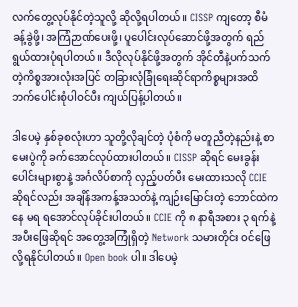လက်တွေ့လုပ်နိုင်တဲ့သူလို့ ဆိုလို့ရပါတယ်။ CISSP ကျတော့ စီမံခန့်ခွဲဖို့၊ အကြံဉာဏ်ပေးဖို့၊ ပူပေါင်းလုပ်ဆောင်ဖို့အတွက် ရည်ရွယ်ထားပုံရပါတယ်။ ဒီလိုလုပ်နိုင်ဖို့အတွက် အိုင်တီနဲ့ပက်သက်တဲ့ကိစ္စအားလုံးအပြင် တခြားလုံခြုံရေးဆိုင်ရာကိစ္စများအထိဘက်ပေါင်းစုံပါဝင်ပီး ကျယ်ပြန့်ပါတယ်။

ဒါပေမဲ့ နှစ်ခုစလုံးဟာ သူတို့လိုချင်တဲ့ ပုံစံကို မတူညီတဲ့နည်းနဲ့ စာမေးပွဲကို ခက်အောင်လုပ်ထားပါတယ်။ CISSP ဆိုရင် မေးခွန်းပေါင်းများစွာနဲ့ အင်္ဂလိပ်စာကို လှည့်ပတ်ပီး မေးထားသလို CCIE ဆိုရင်လည်း အချိန်အကန့်အသတ်နဲ့ ကျဉ်းမြောင်းတဲ့ ဘောင်ထဲကနေ မရ ရအောင်လုပ်ခိုင်းပါတယ်။ CCIE ကို ၈ နာရီအစား ၃ ရက်နဲ့အပီးဖြေဆိုရင် အတွေ့အကြုံရှိတဲ့ Network သမားတိုင်း ဝင်ဖြေလို့ရနိုင်ပါတယ်။ Open book ပါ။ ဒါပေမဲ့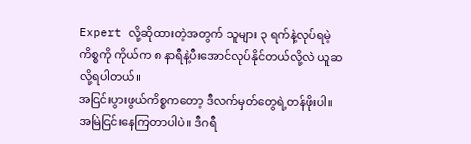Expert လို့ဆိုထားတဲ့အတွက် သူများ ၃ ရက်နဲ့လုပ်ရမဲ့ကိစ္စကို ကိုယ်က ၈ နာရီနဲ့ပီးအောင်လုပ်နိုင်တယ်လို့လဲ ယူဆလို့ရပါတယ်။
အငြင်းပွားဖွယ်ကိစ္စကတော့ ဒီလက်မှတ်တွေရဲ့တန်ဖိုးပါ။ အမြဲငြင်းနေကြတာပါပဲ။ ဒီဂရီ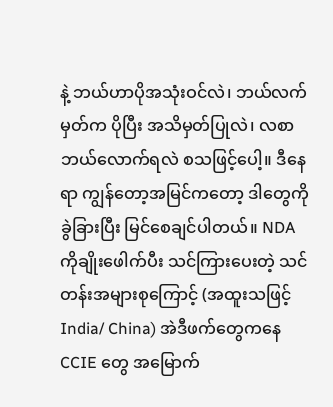နဲ့ ဘယ်ဟာပိုအသုံးဝင်လဲ၊ ဘယ်လက်မှတ်က ပိုပြီး အသိမှတ်ပြုလဲ၊ လစာဘယ်လောက်ရလဲ စသဖြင့်ပေါ့။ ဒီနေရာ ကျွန်တော့အမြင်ကတော့ ဒါတွေကို ခွဲခြားပြီး မြင်စေချင်ပါတယ်။ NDA ကိုချိုးဖေါက်ပီး သင်ကြားပေးတဲ့ သင်တန်းအများစုကြောင့် (အထူးသဖြင့် India/ China) အဲဒီဖက်တွေကနေ CCIE တွေ အမြောက်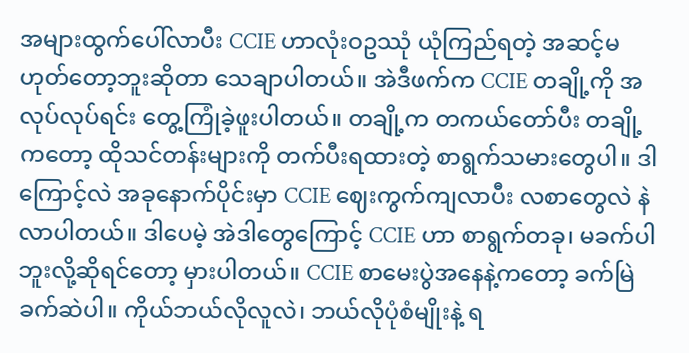အများထွက်ပေါ်လာပီး CCIE ဟာလုံးဝဥဿုံ ယုံကြည်ရတဲ့ အဆင့်မဟုတ်တော့ဘူးဆိုတာ သေချာပါတယ်။ အဲဒီဖက်က CCIE တချို့ကို အလုပ်လုပ်ရင်း တွေ့ကြုံခဲ့ဖူးပါတယ်။ တချို့က တကယ်တော်ပီး တချို့ကတော့ ထိုသင်တန်းများကို တက်ပီးရထားတဲ့ စာရွက်သမားတွေပါ။ ဒါကြောင့်လဲ အခုနောက်ပိုင်းမှာ CCIE ဈေးကွက်ကျလာပီး လစာတွေလဲ နဲလာပါတယ်။ ဒါပေမဲ့ အဲဒါတွေကြောင့် CCIE ဟာ စာရွက်တခု၊ မခက်ပါဘူးလို့ဆိုရင်တော့ မှားပါတယ်။ CCIE စာမေးပွဲအနေနဲ့ကတော့ ခက်မြဲခက်ဆဲပါ။ ကိုယ်ဘယ်လိုလူလဲ၊ ဘယ်လိုပုံစံမျိုးနဲ့ ရ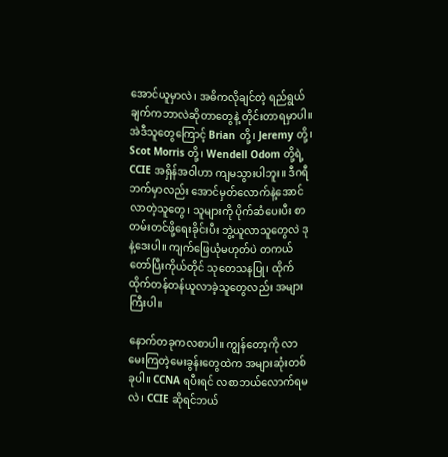အောင်ယူမှာလဲ၊ အဓိကလိုချင်တဲ့ ရည်ရွယ်ချက်ကဘာလဲဆိုတာတွေနဲ့ တိုင်းတာရမှာပါ။ အဲဒီသူတွေကြောင့် Brian တို့၊ Jeremy တို့၊ Scot Morris တို့၊ Wendell Odom တို့ရဲ့ CCIE အရှိန်အဝါဟာ ကျမသွားပါဘူး။ ဒီဂရီဘက်မှာလည်း အောင်မှတ်လောက်နဲ့အောင်လာတဲ့သူတွေ၊ သူများကို ပိုက်ဆံပေးပီး စာတမ်းတင်ဖို့ရေးခိုင်းပီး ဘွဲ့ယူလာသူတွေလဲ ဒုနဲ့ဒေးပါ။ ကျက်ဖြေယုံမဟုတ်ပဲ တကယ်တော်ပြီးကိုယ်တိုင် သုတေသနပြု၊ ထိုက်ထိုက်တန်တန်ယူလာခဲ့သူတွေလည်း အများကြီးပါ။

နောက်တခုကလစာပါ။ ကျွန်တော့ကို လာမေးကြတဲ့မေးခွန်းတွေထဲက အများဆုံးတစ်ခုပါ။ CCNA ရပီးရင် လစာဘယ်လောက်ရမလဲ၊ CCIE ဆိုရင်ဘယ်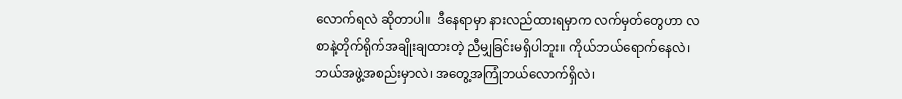လောက်ရလဲ ဆိုတာပါ။  ဒီနေရာမှာ နားလည်ထားရမှာက လက်မှတ်တွေဟာ လစာနဲ့တိုက်ရိုက်အချိုးချထားတဲ့ ညီမျှခြင်းမရှိပါဘူး။ ကိုယ်ဘယ်ရောက်နေလဲ၊ ဘယ်အဖွဲ့အစည်းမှာလဲ၊ အတွေ့အကြုံဘယ်လောက်ရှိလဲ၊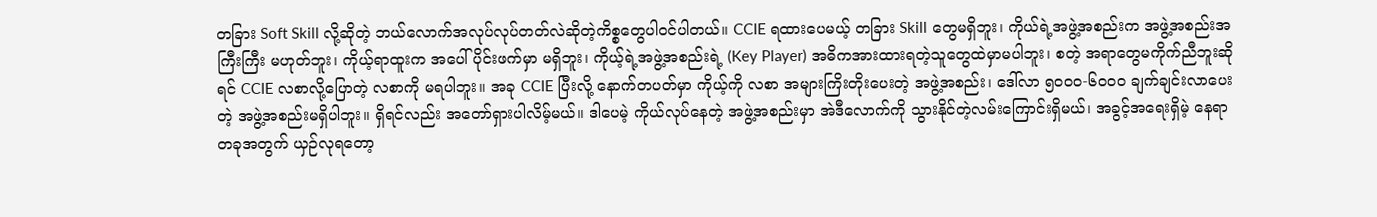တခြား Soft Skill လို့ဆိုတဲ့ ဘယ်လောက်အလုပ်လုပ်တတ်လဲဆိုတဲ့ကိစ္စတွေပါဝင်ပါတယ်။ CCIE ရထားပေမယ့် တခြား Skill တွေမရှိဘူး၊ ကိုယ်ရဲ့အဖွဲ့အစည်းက အဖွဲ့အစည်းအကြီးကြီး မဟုတ်ဘူး၊ ကိုယ့်ရာထူးက အပေါ်ပိုင်းဖက်မှာ မရှိဘူး၊ ကိုယ့်ရဲ့အဖွဲ့အစည်းရဲ့ (Key Player) အဓိကအားထားရတဲ့သူတွေထဲမှာမပါဘူး၊ စတဲ့ အရာတွေမကိုက်ညီဘူးဆိုရင် CCIE လစာလို့ပြောတဲ့ လစာကို မရပါဘူး။ အခု CCIE ပြီးလို့ နောက်တပတ်မှာ ကိုယ့်ကို လစာ အများကြိးတိုးပေးတဲ့ အဖွဲ့အစည်း၊ ဒေါ်လာ ၅၀၀၀-၆၀၀၀ ချက်ချင်းလာပေးတဲ့ အဖွဲ့အစည်းမရှိပါဘူး။ ရှိရင်လည်း အတော်ရှားပါလိမ့်မယ်။ ဒါပေမဲ့ ကိုယ်လုပ်နေတဲ့ အဖွဲ့အစည်းမှာ အဲဒီလောက်ကို သွားနိုင်တဲ့လမ်းကြောင်းရှိမယ်၊ အခွင့်အရေးရှိမဲ့ နေရာတခုအတွက် ယှဉ်လုရတော့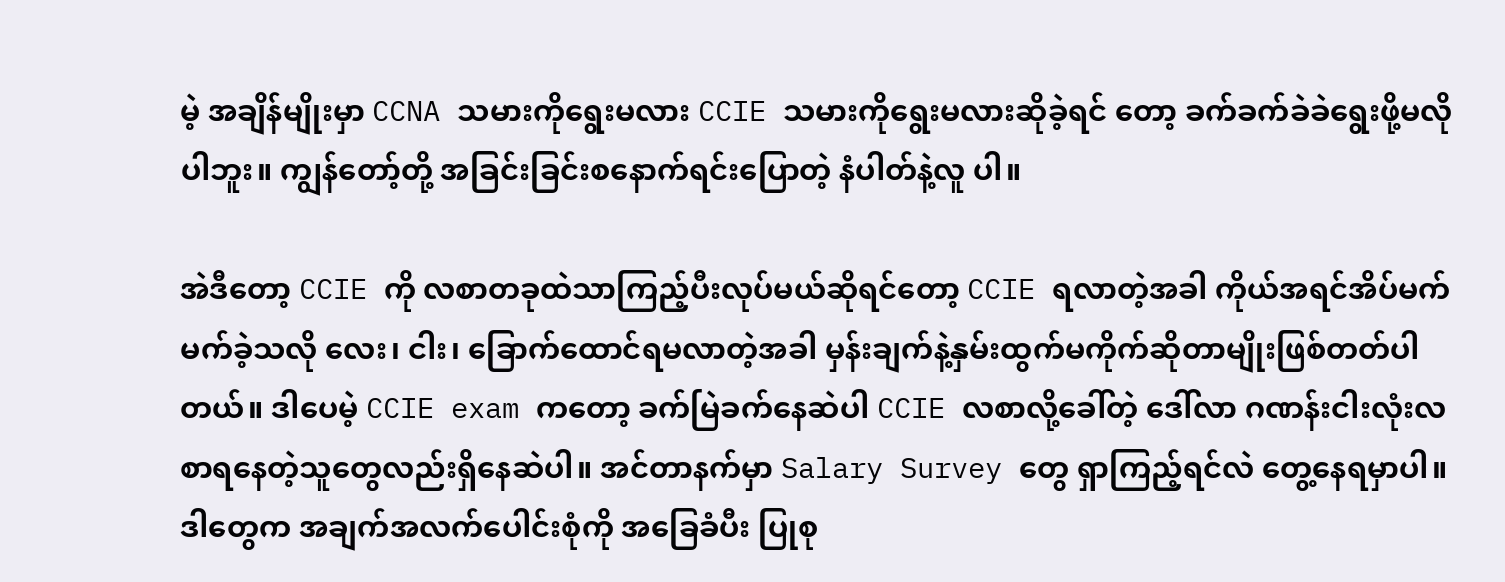မဲ့ အချိန်မျိုးမှာ CCNA သမားကိုရွေးမလား CCIE သမားကိုရွေးမလားဆိုခဲ့ရင် တော့ ခက်ခက်ခဲခဲရွေးဖို့မလိုပါဘူး။ ကျွန်တော့်တို့ အခြင်းခြင်းစနောက်ရင်းပြောတဲ့ နံပါတ်နဲ့လူ ပါ။

အဲဒီတော့ CCIE ကို လစာတခုထဲသာကြည့်ပီးလုပ်မယ်ဆိုရင်တော့ CCIE ရလာတဲ့အခါ ကိုယ်အရင်အိပ်မက်မက်ခဲ့သလို လေး၊ ငါး၊ ခြောက်ထောင်ရမလာတဲ့အခါ မှန်းချက်နဲ့နှမ်းထွက်မကိုက်ဆိုတာမျိုးဖြစ်တတ်ပါတယ်။ ဒါပေမဲ့ CCIE exam ကတော့ ခက်မြဲခက်နေဆဲပါ CCIE လစာလို့ခေါ်တဲ့ ဒေါ်လာ ဂဏန်းငါးလုံးလစာရနေတဲ့သူတွေလည်းရှိနေဆဲပါ။ အင်တာနက်မှာ Salary Survey တွေ ရှာကြည့်ရင်လဲ တွေ့နေရမှာပါ။ ဒါတွေက အချက်အလက်ပေါင်းစုံကို အခြေခံပီး ပြုစု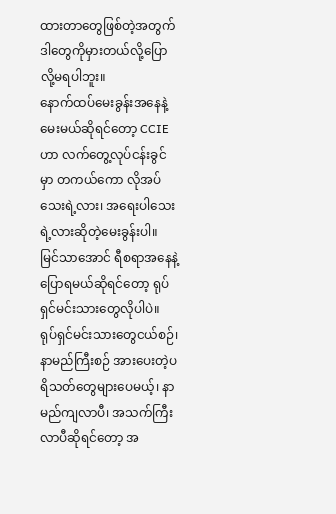ထားတာတွေဖြစ်တဲ့အတွက် ဒါတွေကိုမှားတယ်လို့ပြောလို့မရပါဘူး။
နောက်ထပ်မေးခွန်းအနေနဲ့မေးမယ်ဆိုရင်တော့ CCIE ဟာ လက်တွေ့လုပ်ငန်းခွင်မှာ တကယ်ကော လိုအပ်သေးရဲ့လား၊ အရေးပါသေးရဲ့လားဆိုတဲ့မေးခွန်းပါ။ မြင်သာအောင် ရီစရာအနေနဲ့ပြောရမယ်ဆိုရင်တော့ ရုပ်ရှင်မင်းသားတွေလိုပါပဲ။ ရုပ်ရှင်မင်းသားတွေငယ်စဉ်၊ နာမည်ကြီးစဉ် အားပေးတဲ့ပရိသတ်တွေများပေမယ့်၊ နာမည်ကျလာပီ၊ အသက်ကြီးလာပီဆိုရင်တော့ အ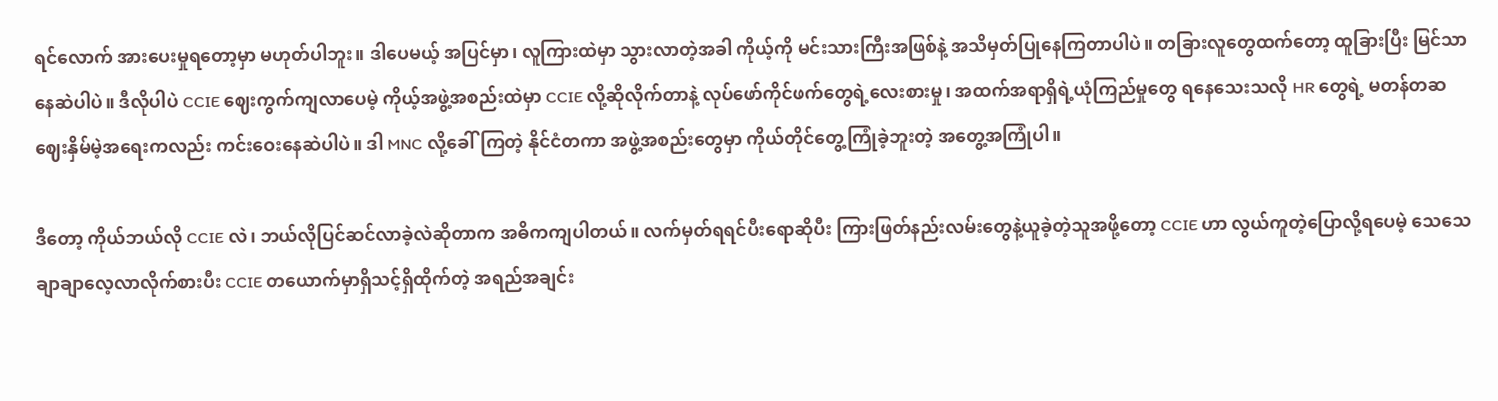ရင်လောက် အားပေးမှုရတော့မှာ မဟုတ်ပါဘူး။ ဒါပေမယ့် အပြင်မှာ၊ လူကြားထဲမှာ သွားလာတဲ့အခါ ကိုယ့်ကို မင်းသားကြီးအဖြစ်နဲ့ အသိမှတ်ပြုနေကြတာပါပဲ။ တခြားလူတွေထက်တော့ ထူခြားပြီး မြင်သာနေဆဲပါပဲ။ ဒီလိုပါပဲ CCIE ဈေးကွက်ကျလာပေမဲ့ ကိုယ့်အဖွဲ့အစည်းထဲမှာ CCIE လို့ဆိုလိုက်တာနဲ့ လုပ်ဖော်ကိုင်ဖက်တွေရဲ့လေးစားမှု၊ အထက်အရာရှိရဲ့ယုံကြည်မှုတွေ ရနေသေးသလို HR တွေရဲ့ မတန်တဆ ဈေးနှိမ်မဲ့အရေးကလည်း ကင်းဝေးနေဆဲပါပဲ။ ဒါ MNC လို့ခေါ်ကြတဲ့ နိုင်ငံတကာ အဖွဲ့အစည်းတွေမှာ ကိုယ်တိုင်တွေ့ကြုံခဲ့ဘူးတဲ့ အတွေ့အကြုံပါ။

ဒီတော့ ကိုယ်ဘယ်လို CCIE လဲ၊ ဘယ်လိုပြင်ဆင်လာခဲ့လဲဆိုတာက အဓိကကျပါတယ်။ လက်မှတ်ရရင်ပီးရောဆိုပီး ကြားဖြတ်နည်းလမ်းတွေနဲ့ယူခဲ့တဲ့သူအဖို့တော့ CCIE ဟာ လွယ်ကူတဲ့ပြောလို့ရပေမဲ့ သေသေချာချာလေ့လာလိုက်စားပီး CCIE တယောက်မှာရှိသင့်ရှိထိုက်တဲ့ အရည်အချင်း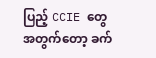ပြည့် CCIE တွေအတွက်တော့ ခက်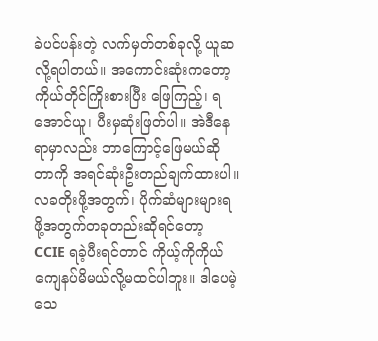ခဲပင်ပန်းတဲ့ လက်မှတ်တစ်ခုလို့ ယူဆလို့ရပါတယ်။ အကောင်းဆုံးကတော့ ကိုယ်တိုင်ကြိုးစားပြီး ဖြေကြည့်၊ ရအောင်ယူ၊ ပီးမှဆုံးဖြတ်ပါ။ အဲဒီနေရာမှာလည်း ဘာကြောင့်ဖြေမယ်ဆိုတာကို အရင်ဆုံးဦးတည်ချက်ထားပါ။ လခတိုးဖို့အတွက်၊ ပိုက်ဆံများများရဖို့အတွက်တခုတည်းဆိုရင်တော့ CCIE ရခဲ့ပီးရင်တာင် ကိုယ့်ကိုကိုယ် ကျေနပ်မိမယ်လို့မထင်ပါဘူး။ ဒါပေမဲ့သေ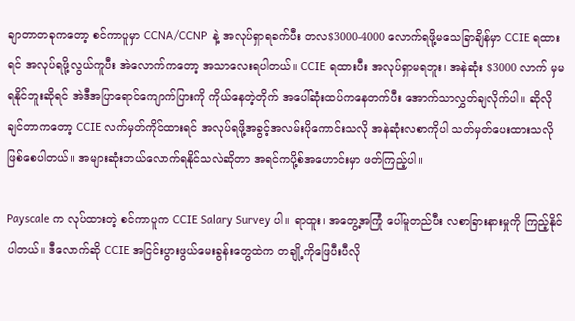ချာတာတခုကတော့ စင်ကာပူမှာ CCNA/CCNP  နဲ့ အလုပ်ရှာရခက်ပီး တလ$3000-4000 လောက်ရဖို့မသေခြာချိန်မှာ CCIE ရထားရင် အလုပ်ရဖို့လွယ်ကူပီး အဲလောက်ကတော့ အသာလေးရပါတယ်။ CCIE ရထားပီး အလုပ်ရှာမရဘူး၊ အနဲဆုံး $3000 လာက် မှမရနိုင်ဘူးဆိုရင် အဲဒီအပြာရောင်ကျောက်ပြားကို ကိုယ်နေတဲ့တိုက် အပေါ်ဆုံးထပ်ကနေတက်ပီး အောက်သာလွှတ်ချလိုက်ပါ။ ဆိုလိုချင်တာကတော့ CCIE လက်မှတ်ကိုင်ထားရင် အလုပ်ရဖို့အခွင့်အလမ်းပိုကောင်းသလို အနဲဆုံးလစာကိုပါ သတ်မှတ်ပေးထားသလို ဖြစ်စေပါတယ်။ အများဆုံးဘယ်လောက်ရနိုင်သလဲဆိုတာ အရင်ကပို့စ်အဟောင်းမှာ ဖတ်ကြည့်ပါ။

Payscale က လုပ်ထားတဲ့ စင်ကာပူက CCIE Salary Survey ပါ။ ရာထူး၊ အတွေ့အကြုံ ပေါ်မူတည်ပီး လစာခြားနားမှုကို ကြည့်နိုင်ပါတယ်။ ဒီလောက်ဆို CCIE အငြင်းပွားဖွယ်မေးခွန်းတွေထဲက တချို့ကိုဖြေပီးပီလို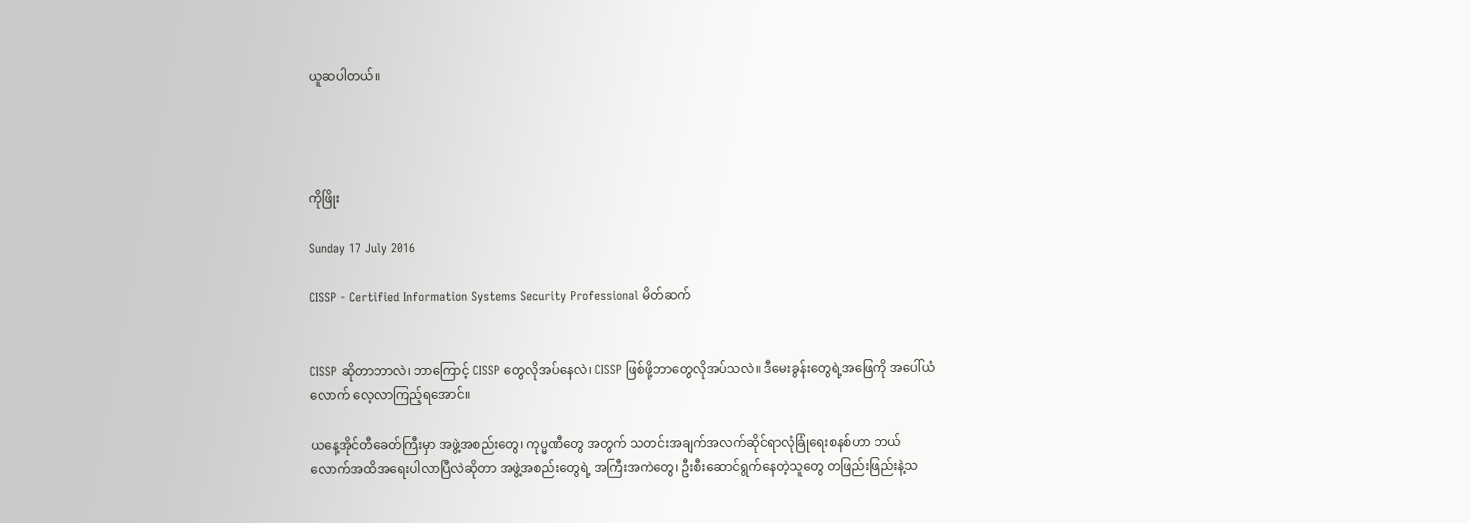ယူဆပါတယ်။




ကိုဖြိုး

Sunday 17 July 2016

CISSP - Certified Information Systems Security Professional မိတ်ဆက်


CISSP ဆိုတာဘာလဲ၊ ဘာကြောင့် CISSP တွေလိုအပ်နေလဲ၊ CISSP ဖြစ်ဖို့ဘာတွေလိုအပ်သလဲ။ ဒီမေးခွန်းတွေရဲ့အဖြေကို အပေါ်ယံလောက် လေ့လာကြည့်ရအောင်။

ယနေ့အိုင်တီခေတ်ကြီးမှာ အဖွဲ့အစည်းတွေ၊ ကုပ္မဏီတွေ အတွက် သတင်းအချက်အလက်ဆိုင်ရာလုံခြုံရေးစနစ်ဟာ ဘယ်လောက်အထိအရေးပါလာပြီလဲဆိုတာ အဖွဲ့အစည်းတွေရဲ့ အကြီးအကဲတွေ၊ ဦးစီးဆောင်ရွက်နေတဲ့သူတွေ တဖြည်းဖြည်းနဲ့သ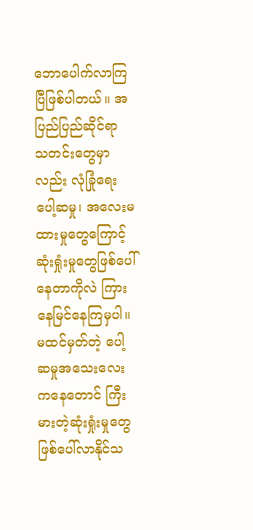ဘောပေါက်လာကြပြီဖြစ်ပါတယ်။ အပြည်ပြည်ဆိုင်ရာ သတင်းတွေမှာလည်း လုံခြုံရေးပေါ့ဆမှု၊ အလေးမထားမှုတွေကြောင့် ဆုံးရှုံးမှုတွေဖြစ်ပေါ်နေတာကိုလဲ ကြားနေမြင်နေကြမှပါ။ မထင်မှတ်တဲ့ ပေါ့ဆမှုအသေးလေးကနေတောင် ကြီးမားတဲ့ဆုံးရှုံးမှုတွေဖြစ်ပေါ်လာနိုင်သ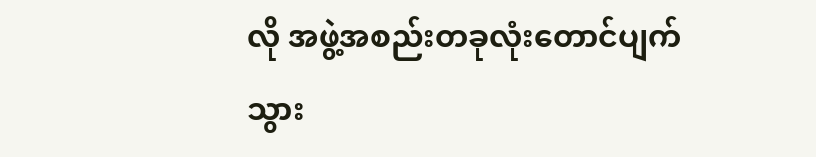လို အဖွဲ့အစည်းတခုလုံးတောင်ပျက်သွား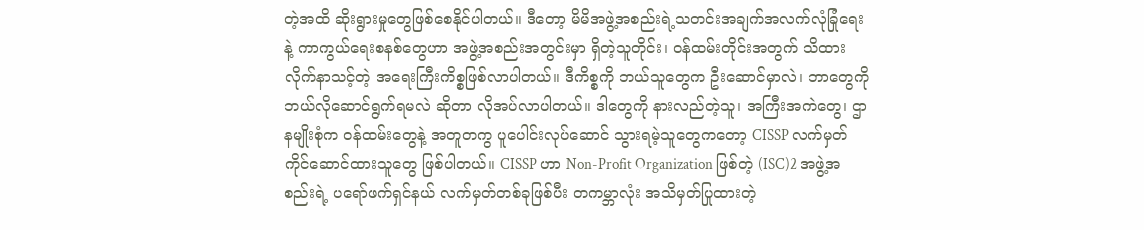တဲ့အထိ ဆိုးရွားမှုတွေဖြစ်စေနိုင်ပါတယ်။ ဒီတော့ မိမိအဖွဲ့အစည်းရဲ့သတင်းအချက်အလက်လုံခြုံရေးနဲ့ ကာကွယ်ရေးစနစ်တွေဟာ အဖွဲ့အစည်းအတွင်းမှာ ရှိတဲ့သူတိုင်း၊ ဝန်ထမ်းတိုင်းအတွက် သိထားလိုက်နာသင့်တဲ့ အရေးကြီးကိစ္စဖြစ်လာပါတယ်။ ဒီကိစ္စကို ဘယ်သူတွေက ဦးဆောင်မှာလဲ၊ ဘာတွေကိုဘယ်လိုဆောင်ရွက်ရမလဲ ဆိုတာ လိုအပ်လာပါတယ်။ ဒါတွေကို နားလည်တဲ့သူ၊ အကြီးအကဲတွေ၊ ဌာနမျိုးစုံက ဝန်ထမ်းတွေနဲ့ အတူတကွ ပူပေါင်းလုပ်ဆောင် သွားရမဲ့သူတွေကတော့ CISSP လက်မှတ်ကိုင်ဆောင်ထားသူတွေ ဖြစ်ပါတယ်။ CISSP ဟာ Non-Profit Organization ဖြစ်တဲ့ (ISC)2 အဖွဲ့အစည်းရဲ့ ပရော်ဖက်ရှင်နယ် လက်မှတ်တစ်ခုဖြစ်ပီး တကမ္ဘာလုံး အသိမှတ်ပြုထားတဲ့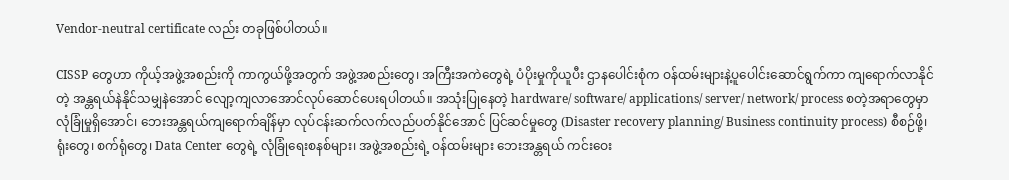Vendor-neutral certificate လည်း တခုဖြစ်ပါတယ်။

CISSP တွေဟာ ကိုယ့်အဖွဲ့အစည်းကို ကာကွယ်ဖို့အတွက် အဖွဲ့အစည်းတွေ၊ အကြီးအကဲတွေရဲ့ ပံပိုးမှုကိုယူပီး ဌာနပေါင်းစုံက ဝန်ထမ်းများနဲ့ပူပေါင်းဆောင်ရွက်ကာ ကျရောက်လာနိုင်တဲ့ အန္တရယ်နဲနိုင်သမျှနဲအောင် လျော့ကျလာအောင်လုပ်ဆောင်ပေးရပါတယ်။ အသုံးပြုနေတဲ့ hardware/ software/ applications/ server/ network/ process စတဲ့အရာတွေမှာ လုံခြုံမှုရှိအောင်၊ ဘေးအန္တရယ်ကျရောက်ချိန်မှာ လုပ်ငန်းဆက်လက်လည်ပတ်နိုင်အောင် ပြင်ဆင်မှုတွေ (Disaster recovery planning/ Business continuity process) စီစဉ်ဖို့၊ ရုံးတွေ၊ စက်ရုံတွေ၊ Data Center တွေရဲ့ လုံခြုံရေးစနစ်များ၊ အဖွဲ့အစည်းရဲ့ ဝန်ထမ်းများ ဘေးအန္တရယ် ကင်းဝေး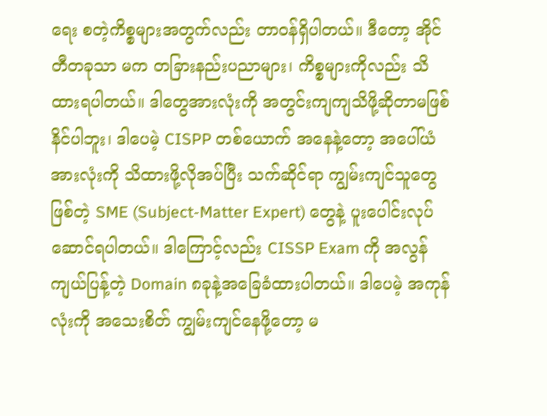ရေး စတဲ့ကိစ္စများအတွက်လည်း တာဝန်ရှိပါတယ်။ ဒီတော့ အိုင်တီတခုသာ မက တခြားနည်းပညာများ၊ ကိစ္စများကိုလည်း သိထားရပါတယ်။ ဒါတွေအားလုံးကို အတွင်းကျကျသိဖို့ဆိုတာမဖြစ်နိင်ပါဘူး၊ ဒါပေမဲ့ CISPP တစ်ယောက် အနေနဲ့တော့ အပေါ်ယံ အားလုံးကို သိထားဖို့လိုအပ်ပြီး သက်ဆိုင်ရာ ကျွမ်းကျင်သူတွေဖြစ်တဲ့ SME (Subject-Matter Expert) တွေနဲ့ ပူးပေါင်းလုပ်ဆောင်ရပါတယ်။ ဒါကြောင့်လည်း CISSP Exam ကို အလွန်ကျယ်ပြန့်တဲ့ Domain ၈ခုနဲ့အခြေခံထားပါတယ်။ ဒါပေမဲ့ အကုန်လုံးကို အသေးစိတ် ကျွမ်းကျင်နေဖို့တော့ မ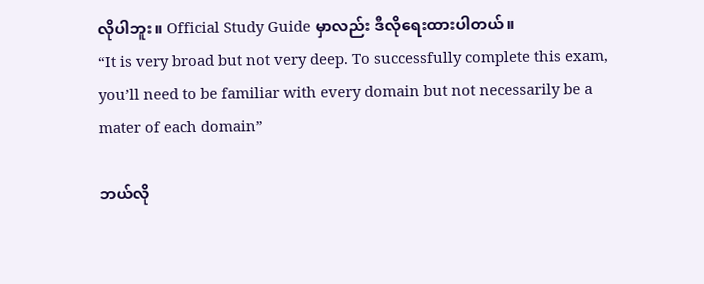လိုပါဘူး။ Official Study Guide မှာလည်း ဒီလိုရေးထားပါတယ်။
“It is very broad but not very deep. To successfully complete this exam, you’ll need to be familiar with every domain but not necessarily be a mater of each domain”

ဘယ်လို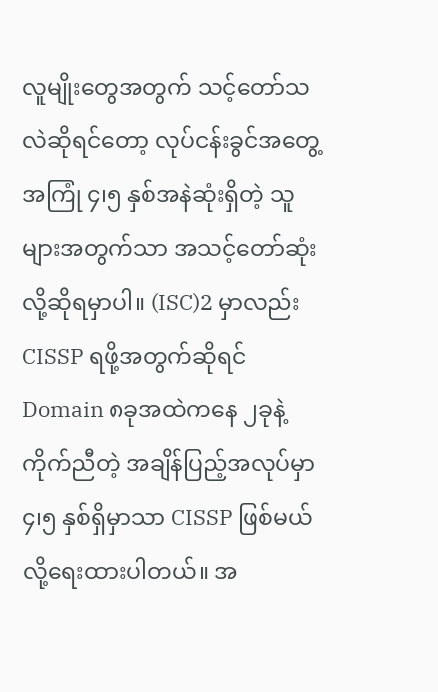လူမျိုးတွေအတွက် သင့်တော်သလဲဆိုရင်တော့ လုပ်ငန်းခွင်အတွေ့အကြုံ ၄၊၅ နှစ်အနဲဆုံးရှိတဲ့ သူများအတွက်သာ အသင့်တော်ဆုံးလို့ဆိုရမှာပါ။ (ISC)2 မှာလည်း CISSP ရဖို့အတွက်ဆိုရင် Domain ၈ခုအထဲကနေ ၂ခုနဲ့ကိုက်ညီတဲ့ အချိန်ပြည့်အလုပ်မှာ ၄၊၅ နှစ်ရှိမှာသာ CISSP ဖြစ်မယ်လို့ရေးထားပါတယ်။ အ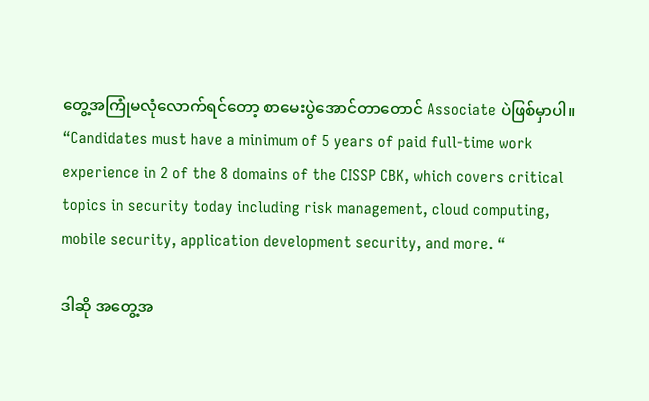တွေ့အကြုံမလုံလောက်ရင်တော့ စာမေးပွဲအောင်တာတောင် Associate ပဲဖြစ်မှာပါ။
“Candidates must have a minimum of 5 years of paid full-time work experience in 2 of the 8 domains of the CISSP CBK, which covers critical topics in security today including risk management, cloud computing, mobile security, application development security, and more. “

ဒါဆို အတွေ့အ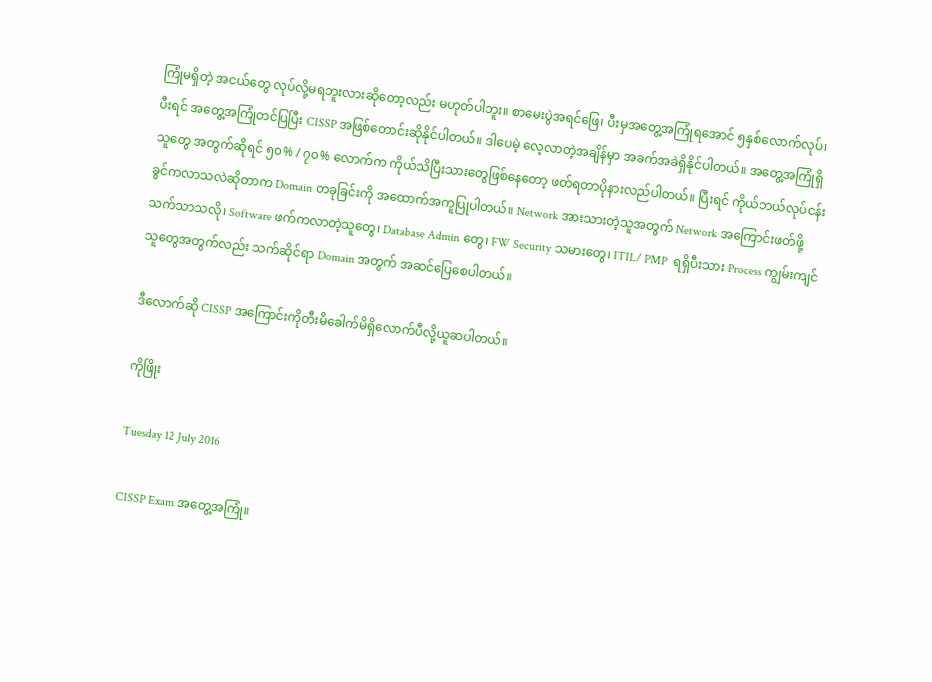ကြုံမရှိတဲ့ အငယ်တွေ လုပ်လို့မရဘူးလားဆိုတော့လည်း မဟုတ်ပါဘူး။ စာမေးပွဲအရင်ဖြေ၊ ပီးမှအတွေ့အကြုံရအောင် ၅နှစ်လောက်လုပ်၊ ပီးရင် အတွေ့အကြုံတင်ပြပြီး CISSP အဖြစ်တောင်းဆိုနိုင်ပါတယ်။ ဒါပေမဲ့ လေ့လာတဲ့အချိန်မှာ အခက်အခဲရှိနိုင်ပါတယ်။ အတွေ့အကြုံရှိသူတွေ အတွက်ဆိုရင် ၅၀% / ၇၀% လောက်က ကိုယ်သိပြီးသားတွေဖြစ်နေတော့ ဖတ်ရတာပိုနားလည်ပါတယ်။ ပြီးရင် ကိုယ်ဘယ်လုပ်ငန်းခွင်ကလာသလဲဆိုတာက Domain တခုခြင်းကို အထောက်အကူပြုပါတယ်။ Network အားသားတဲ့သူအတွက် Network အကြောင်းဖတ်ဖို့သက်သာသလို၊ Software ဖက်ကလာတဲ့သူတွေ၊ Database Admin တွေ၊ FW Security သမားတွေ၊ ITIL/ PMP  ရရှိပီးသား Process ကျွမ်းကျင်သူတွေအတွက်လည်း သက်ဆိုင်ရာ Domain အတွက် အဆင်ပြေစေပါတယ်။

ဒီလောက်ဆို CISSP အကြောင်းကိုတီးမိခေါက်မိရှိလောက်ပီလို့ယူဆပါတယ်။

ကိုဖြိုး

Tuesday 12 July 2016

CISSP Exam အတွေ့အကြုံ။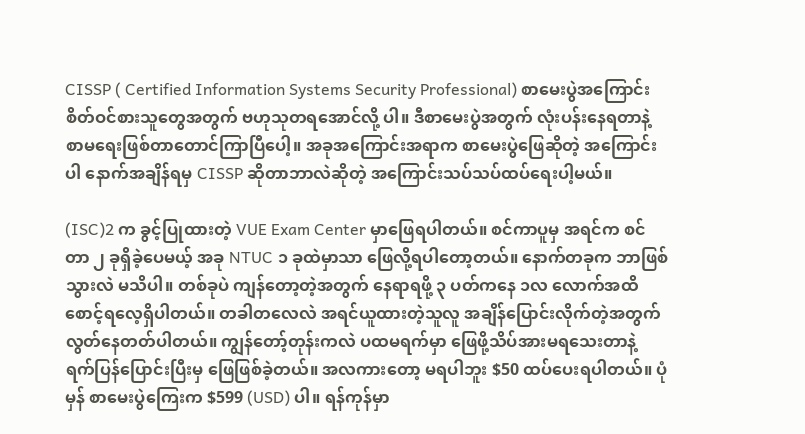CISSP ( Certified Information Systems Security Professional) စာမေးပွဲအကြောင်းစိတ်ဝင်စားသူတွေအတွက် ဗဟုသုတရအောင်လို့ ပါ။ ဒီစာမေးပွဲအတွက် လုံးပန်းနေရတာနဲ့ စာမရေးဖြစ်တာတောင်ကြာပြီပေါ့။ အခုအကြောင်းအရာက စာမေးပွဲဖြေဆိုတဲ့ အကြောင်းပါ နောက်အချိန်ရမှ CISSP ဆိုတာဘာလဲဆိုတဲ့ အကြောင်းသပ်သပ်ထပ်ရေးပါ့မယ်။

(ISC)2 က ခွင့်ပြုထားတဲ့ VUE Exam Center မှာဖြေရပါတယ်။ စင်ကာပူမှ အရင်က စင်တာ ၂ ခုရှိခဲ့ပေမယ့် အခု NTUC ၁ ခုထဲမှာသာ ဖြေလို့ရပါတော့တယ်။ နောက်တခုက ဘာဖြစ်သွားလဲ မသိပါ။ တစ်ခုပဲ ကျန်တော့တဲ့အတွက် နေရာရဖို့ ၃ ပတ်ကနေ ၁လ လောက်အထိစောင့်ရလေ့ရှိပါတယ်။ တခါတလေလဲ အရင်ယူထားတဲ့သူလူ အချိန်ပြောင်းလိုက်တဲ့အတွက် လွတ်နေတတ်ပါတယ်။ ကျွန်တော့်တုန်းကလဲ ပထမရက်မှာ ဖြေဖို့သိပ်အားမရသေးတာနဲ့ ရက်ပြန်ပြောင်းပြီးမှ ဖြေဖြစ်ခဲ့တယ်။ အလကားတော့ မရပါဘူး $50 ထပ်ပေးရပါတယ်။ ပုံမှန် စာမေးပွဲကြေးက $599 (USD) ပါ။ ရန်ကုန်မှာ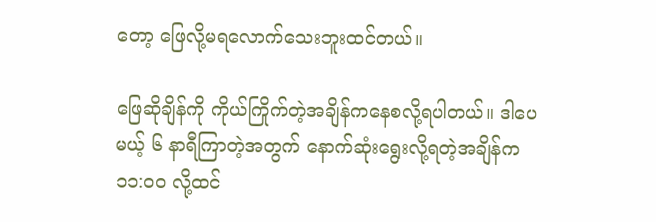တော့ ဖြေလို့မရလောက်သေးဘူးထင်တယ်။

ဖြေဆိုချိန်ကို ကိုယ်ကြိုက်တဲ့အချိန်ကနေစလို့ရပါတယ်။ ဒါပေမယ့် ၆ နာရီကြာတဲ့အတွက် နောက်ဆုံးရွေးလို့ရတဲ့အချိန်က ၁၁:၀၀ လို့ထင်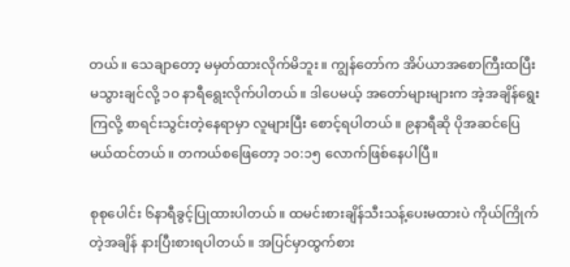တယ်။ သေချာတော့ မမှတ်ထားလိုက်မိဘူး။ ကျွန်တော်က အိပ်ယာအစောကြီးထပြီး မသွားချင်လို့ ၁၀ နာရီရွေးလိုက်ပါတယ်။ ဒါပေမယ့် အတော်များများက အဲ့အချိန်ရွေးကြလို့ စာရင်းသွင်းတဲ့နေရာမှာ လူများပြီး စောင့်ရပါတယ်။ ၉နာရီဆို ပိုအဆင်ပြေမယ်ထင်တယ်။ တကယ်စဖြေတော့ ၁၀:၁၅ လောက်ဖြစ်နေပါပြီ။

စုစုပေါင်း ၆နာရီခွင့်ပြုထားပါတယ်။ ထမင်းစားချိန်သီးသန့်ပေးမထားပဲ ကိုယ်ကြိုက်တဲ့အချိန် နားပြီးစားရပါတယ်။ အပြင်မှာထွက်စား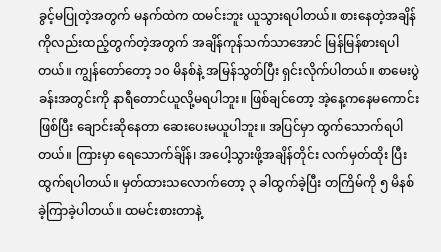ခွင့်မပြုတဲ့အတွက် မနက်ထဲက ထမင်းဘူး ယူသွားရပါတယ်။ စားနေတဲ့အချိန်ကိုလည်းထည့်တွက်တဲ့အတွက် အချိန်ကုန်သက်သာအောင် မြန်မြန်စားရပါတယ်။ ကျွန်တော်တော့ ၁၀ မိနစ်နဲ့ အမြန်သွတ်ပြီး ရှင်းလိုက်ပါတယ်။ စာမေးပွဲခန်းအတွင်းကို နာရီတောင်ယူလို့မရပါဘူး။ ဖြစ်ချင်တော့ အဲ့နေ့ကနေမကောင်းဖြစ်ပြီး ချောင်းဆိုနေတာ ဆေးပေးမယူပါဘူး။ အပြင်မှာ ထွက်သောက်ရပါတယ်။ ကြားမှာ ရေသောက်ခ်ျိန်၊ အပေါ့သွားဖို့အချိန်တိုင်း လက်မှတ်ထိုး ပြီးထွက်ရပါတယ်။ မှတ်ထားသလောက်တော့ ၃ ခါထွက်ခဲ့ပြီး တကြိမ်ကို ၅ မိနစ်ခဲ့ကြာခဲ့ပါတယ်။ ထမင်းစားတာနဲ့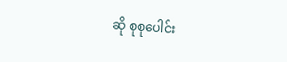ဆို စုစုပေါင်း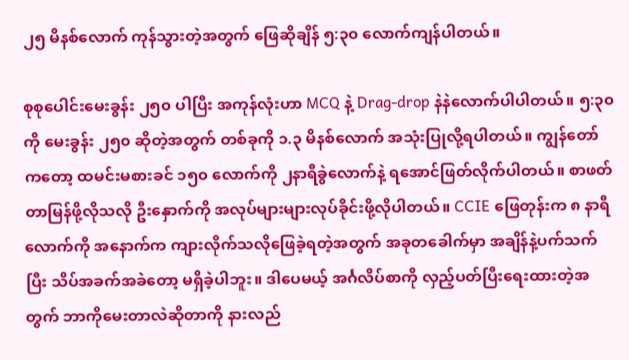၂၅ မိနစ်လောက် ကုန်သွားတဲ့အတွက် ဖြေဆိုချိန် ၅:၃၀ လောက်ကျန်ပါတယ်။

စုစုပေါင်းမေးခွန်း ၂၅၀ ပါပြီး အကုန်လုံးဟာ MCQ နဲ့ Drag-drop နဲနဲလောက်ပါပါတယ်။ ၅:၃၀ ကို မေးခွန်း ၂၅၀ ဆိုတဲ့အတွက် တစ်ခုကို ၁.၃ မိနစ်လောက် အသုံးပြုလို့ရပါတယ်။ ကျွန်တော်ကတော့ ထမင်းမစားခင် ၁၅၀ လောက်ကို ၂နာရီခွဲလောက်နဲ့ ရအောင်ဖြတ်လိုက်ပါတယ်။ စာဖတ်တာမြန်ဖို့လိုသလို ဦးနှောက်ကို အလုပ်များများလုပ်ခိုင်းဖို့လိုပါတယ်။ CCIE ဖြေတုန်းက ၈ နာရီလောက်ကို အနောက်က ကျားလိုက်သလိုဖြေခဲ့ရတဲ့အတွက် အခုတခေါက်မှာ အချိန်နဲ့ပက်သက်ပြီး သိပ်အခက်အခဲတော့ မရှိခဲ့ပါဘူး။ ဒါပေမယ့် အင်္ဂလိပ်စာကို လှည့်ပတ်ပြီးရေးထားတဲ့အတွက် ဘာကိုမေးတာလဲဆိုတာကို နားလည်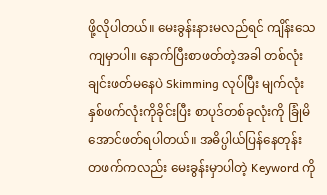ဖို့လိုပါတယ်။ မေးခွန်းနားမလည်ရင် ကျိန်းသေကျမှာပါ။ နောက်ပြီးစာဖတ်တဲ့အခါ တစ်လုံးချင်းဖတ်မနေပဲ Skimming လုပ်ပြီး မျက်လုံးနှစ်ဖက်လုံးကိုခိုင်းပြီး စာပုဒ်တစ်ခုလုံးကို ခြုံမိအောင်ဖတ်ရပါတယ်။ အဓိပ္ပါယ်ပြန်နေတုန်း တဖက်ကလည်း မေးခွန်းမှာပါတဲ့ Keyword ကို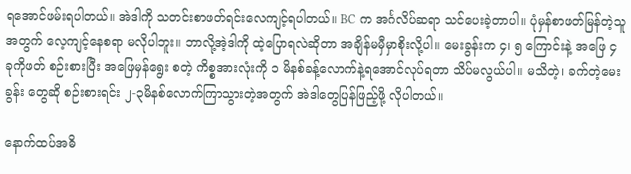ရအောင်ဖမ်းရပါတယ်။ အဲဒါကို သတင်းစာဖတ်ရင်းလေကျင့်ရပါတယ်။ BC က အင်္ဂလိပ်ဆရာ သင်ပေးခဲ့တာပါ။ ပုံမှန်စာဖတ်မြန်တဲ့သူအတွက် လေ့ကျင့်နေစရာ မလိုပါဘူး။ ဘာလို့အဲ့ဒါကို ထဲ့ပြောရလဲဆိုတာ အချိန်မမှီမှာစိုးလို့ပါ။ မေးခွန်းက ၄၊ ၅ ကြောင်းနဲ့ အဖြေ ၄ ခုကိုဖတ် စဉ်းစားပြီး အဖြေမှန်ရွေး စတဲ့ ကိစ္စအားလုံးကို ၁ မိနစ်ခန့်လောက်နဲ့ရအောင်လုပ်ရတာ သိပ်မလွယ်ပါ။ မသိတဲ့၊ ခက်တဲ့မေးခွန်း တွေဆို စဉ်းစားရင်း ၂-၃မိနစ်လောက်ကြာသွားတဲ့အတွက် အဲဒါတွေပြန်ဖြည့်ဖို့ လိုပါတယ်။

နောက်ထပ်အဓိ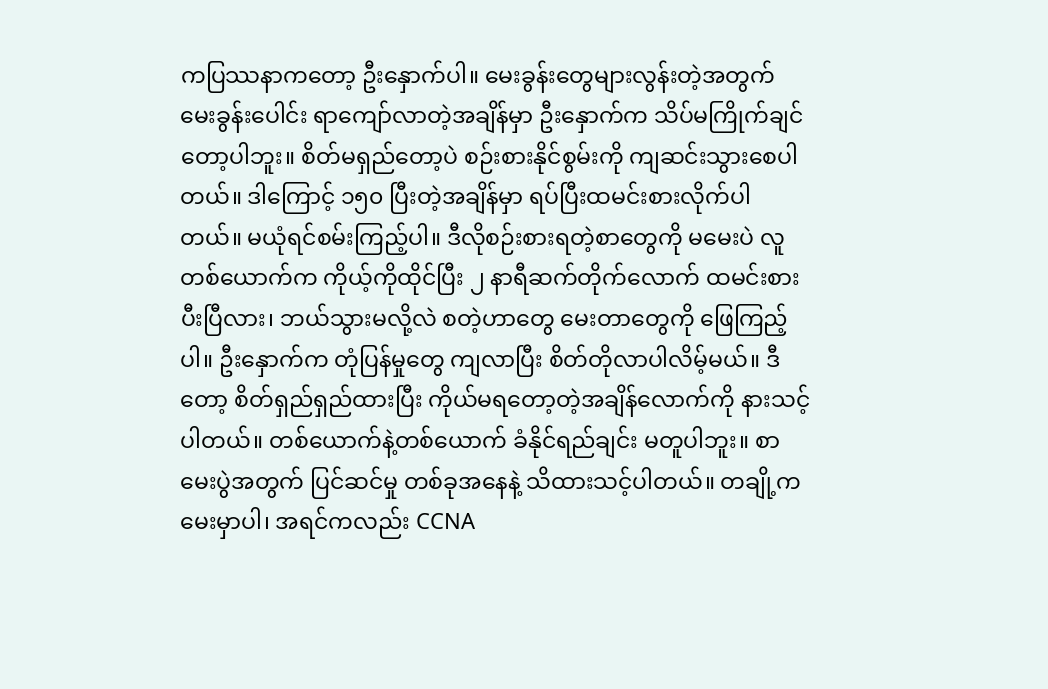ကပြဿနာကတော့ ဦးနှောက်ပါ။ မေးခွန်းတွေများလွန်းတဲ့အတွက် မေးခွန်းပေါင်း ရာကျော်လာတဲ့အချိန်မှာ ဦးနှောက်က သိပ်မကြိုက်ချင်တော့ပါဘူး။ စိတ်မရှည်တော့ပဲ စဉ်းစားနိုင်စွမ်းကို ကျဆင်းသွားစေပါတယ်။ ဒါကြောင့် ၁၅၀ ပြီးတဲ့အချိန်မှာ ရပ်ပြီးထမင်းစားလိုက်ပါတယ်။ မယုံရင်စမ်းကြည့်ပါ။ ဒီလိုစဉ်းစားရတဲ့စာတွေကို မမေးပဲ လူတစ်ယောက်က ကိုယ့်ကိုထိုင်ပြီး ၂ နာရီဆက်တိုက်လောက် ထမင်းစားပီးပြီလား၊ ဘယ်သွားမလို့လဲ စတဲ့ဟာတွေ မေးတာတွေကို ဖြေကြည့်ပါ။ ဦးနှောက်က တုံပြန်မှုတွေ ကျလာပြီး စိတ်တိုလာပါလိမ့်မယ်။ ဒီတော့ စိတ်ရှည်ရှည်ထားပြီး ကိုယ်မရတော့တဲ့အချိန်လောက်ကို နားသင့်ပါတယ်။ တစ်ယောက်နဲ့တစ်ယောက် ခံနိုင်ရည်ချင်း မတူပါဘူး။ စာမေးပွဲအတွက် ပြင်ဆင်မှု တစ်ခုအနေနဲ့ သိထားသင့်ပါတယ်။ တချို့က မေးမှာပါ၊ အရင်ကလည်း CCNA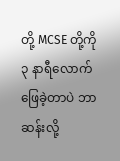တို့ MCSE တို့ကို ၃ နာရီလောက်ဖြေခဲ့တာပဲ ဘာဆန်းလို့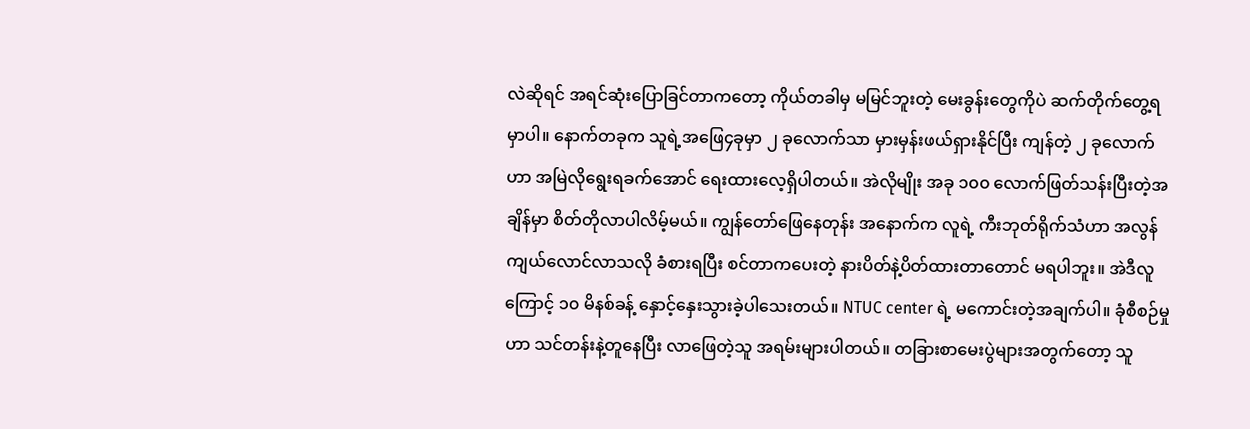လဲဆိုရင် အရင်ဆုံးပြောခြင်တာကတော့ ကိုယ်တခါမှ မမြင်ဘူးတဲ့ မေးခွန်းတွေကိုပဲ ဆက်တိုက်တွေ့ရမှာပါ။ နောက်တခုက သူရဲ့အဖြေ၄ခုမှာ ၂ ခုလောက်သာ မှားမှန်းဖယ်ရှားနိုင်ပြီး ကျန်တဲ့ ၂ ခုလောက်ဟာ အမြဲလိုရွေးရခက်အောင် ရေးထားလေ့ရှိပါတယ်။ အဲလိုမျိုး အခု ၁၀၀ လောက်ဖြတ်သန်းပြီးတဲ့အချိန်မှာ စိတ်တိုလာပါလိမ့်မယ်။ ကျွန်တော်ဖြေနေတုန်း အနောက်က လူရဲ့ ကီးဘုတ်ရိုက်သံဟာ အလွန်ကျယ်လောင်လာသလို ခံစားရပြီး စင်တာကပေးတဲ့ နားပိတ်နဲ့ပိတ်ထားတာတောင် မရပါဘူး။ အဲဒီလူကြောင့် ၁၀ မိနစ်ခန့် နှောင့်နှေးသွားခဲ့ပါသေးတယ်။ NTUC center ရဲ့ မကောင်းတဲ့အချက်ပါ။ ခုံစီစဉ်မှုဟာ သင်တန်းနဲ့တူနေပြီး လာဖြေတဲ့သူ အရမ်းများပါတယ်။ တခြားစာမေးပွဲများအတွက်တော့ သူ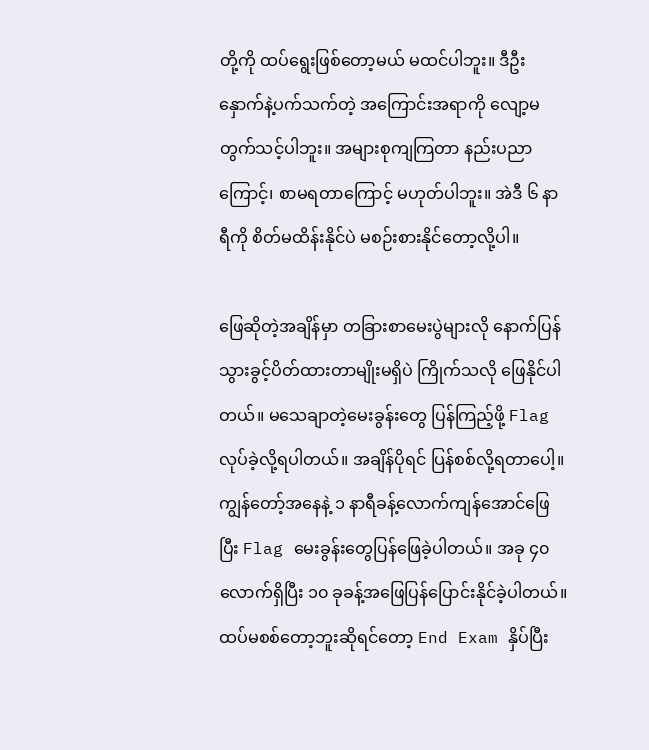တို့ကို ထပ်ရွေးဖြစ်တော့မယ် မထင်ပါဘူး။ ဒီဦးနှောက်နဲ့ပက်သက်တဲ့ အကြောင်းအရာကို လျော့မတွက်သင့်ပါဘူး။ အများစုကျကြတာ နည်းပညာကြောင့်၊ စာမရတာကြောင့် မဟုတ်ပါဘူး။ အဲဒီ ၆ နာရီကို စိတ်မထိန်းနိုင်ပဲ မစဉ်းစားနိုင်တော့လို့ပါ။

ဖြေဆိုတဲ့အချိန်မှာ တခြားစာမေးပွဲများလို နောက်ပြန်သွားခွင့်ပိတ်ထားတာမျိုးမရှိပဲ ကြိုက်သလို ဖြေနိုင်ပါတယ်။ မသေချာတဲ့မေးခွန်းတွေ ပြန်ကြည့်ဖို့ Flag လုပ်ခဲ့လို့ရပါတယ်။ အချိန်ပိုရင် ပြန်စစ်လို့ရတာပေါ့။ ကျွန်တော့်အနေနဲ့ ၁ နာရီခန့်လောက်ကျန်အောင်ဖြေပြီး Flag မေးခွန်းတွေပြန်ဖြေခဲ့ပါတယ်။ အခု ၄၀ လောက်ရှိပြီး ၁၀ ခုခန့်အဖြေပြန်ပြောင်းနိုင်ခဲ့ပါတယ်။ ထပ်မစစ်တော့ဘူးဆိုရင်တော့ End Exam နှိပ်ပြီး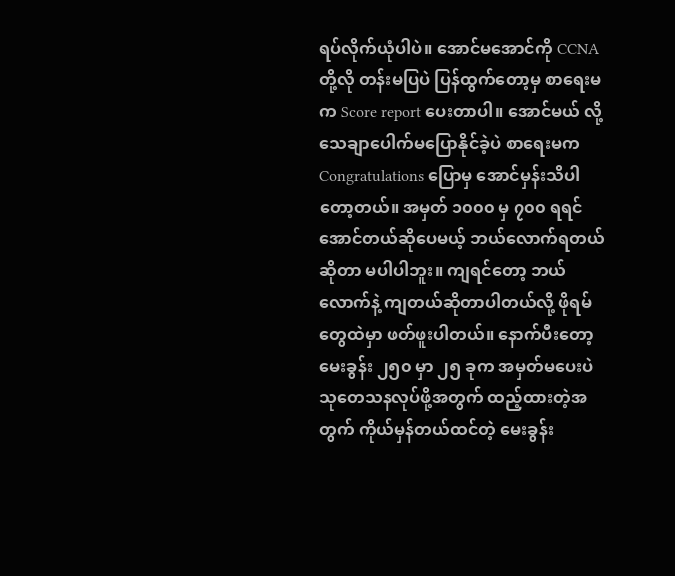ရပ်လိုက်ယုံပါပဲ။ အောင်မအောင်ကို CCNA တို့လို တန်းမပြပဲ ပြန်ထွက်တော့မှ စာရေးမက Score report ပေးတာပါ။ အောင်မယ် လို့သေချာပေါက်မပြောနိုင်ခဲ့ပဲ စာရေးမက Congratulations ပြောမှ အောင်မှန်းသိပါတော့တယ်။ အမှတ် ၁၀၀၀ မှ ၇၀၀ ရရင်အောင်တယ်ဆိုပေမယ့် ဘယ်လောက်ရတယ်ဆိုတာ မပါပါဘူး။ ကျရင်တော့ ဘယ်လောက်နဲ့ ကျတယ်ဆိုတာပါတယ်လို့ ဖိုရမ်တွေထဲမှာ ဖတ်ဖူးပါတယ်။ နောက်ပီးတော့ မေးခွန်း ၂၅၀ မှာ ၂၅ ခုက အမှတ်မပေးပဲ သုတေသနလုပ်ဖို့အတွက် ထည့်ထားတဲ့အတွက် ကိုယ်မှန်တယ်ထင်တဲ့ မေးခွန်း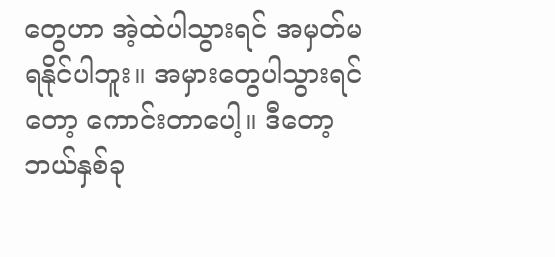တွေဟာ အဲ့ထဲပါသွားရင် အမှတ်မရနိုင်ပါဘူး။ အမှားတွေပါသွားရင်တော့ ကောင်းတာပေါ့။ ဒီတော့ ဘယ်နှစ်ခု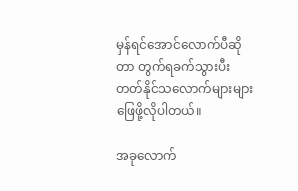မှန်ရင်အောင်လောက်ပီဆိုတာ တွက်ရခက်သွားပီး တတ်နိုင်သလောက်များများဖြေဖို့လိုပါတယ်။

အခုလောက်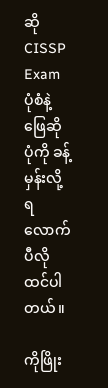ဆို CISSP Exam ပုံစံနဲ့ ဖြေဆိုပုံကို ခန့်မှန်းလို့ရလောက်ပီလိုထင်ပါတယ်။

ကိုဖြိုး